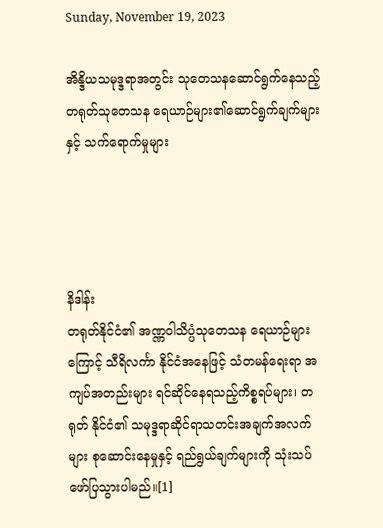Sunday, November 19, 2023

အိန္ဒိယသမုဒ္ဒရာအတွင်း သုတေသနဆောင်ရွက်နေသည့် တရုတ်သုတေသန ရေယာဉ်များ၏ဆောင်ရွက်ချက်များနှင့် သက်ရောက်မှုများ




နိဒါန်း
တရုတ်နိုင်ငံ၏ အဏ္ဏဝါသိပ္ပံသုတေသန ရေယာဉ်များကြောင့် သီရိလင်္ကာ နိုင်ငံအနေဖြင့် သံတမန်ရေးရာ အကျပ်အတည်းများ ရင်ဆိုင်နေရသည့်ကိစ္စရပ်များ၊ တရုတ် နိုင်ငံ၏ သမုဒ္ဒရာဆိုင်ရာသတင်းအချက်အလက်များ စုဆောင်းနေမှုနှင့် ရည်ရွယ်ချက်များကို သုံးသပ်ဖော်ပြသွားပါမည်။[1]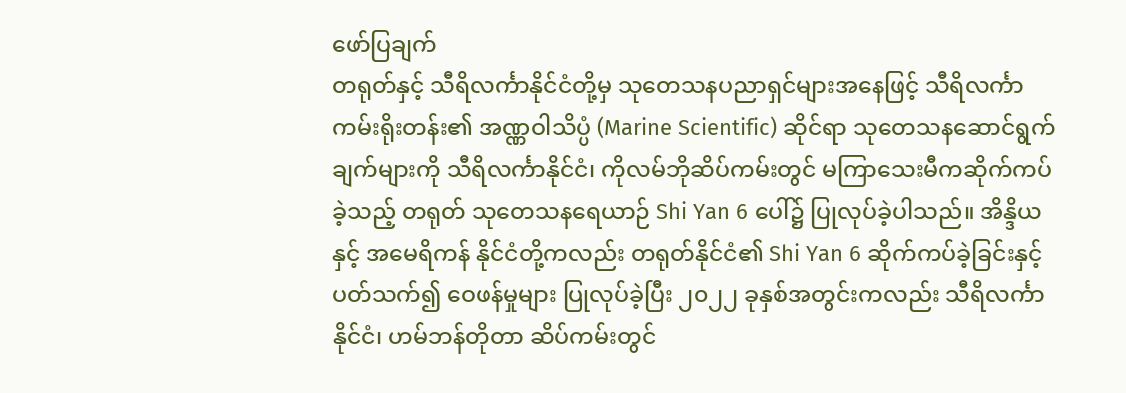ဖော်ပြချက်
တရုတ်နှင့် သီရိလင်္ကာနိုင်ငံတို့မှ သုတေသနပညာရှင်များအနေဖြင့် သီရိလင်္ကာကမ်းရိုးတန်း၏ အဏ္ဏဝါသိပ္ပံ (Marine Scientific) ဆိုင်ရာ သုတေသနဆောင်ရွက်ချက်များကို သီရိလင်္ကာနိုင်ငံ၊ ကိုလမ်ဘိုဆိပ်ကမ်းတွင် မကြာသေးမီကဆိုက်ကပ်ခဲ့သည့် တရုတ် သုတေသနရေယာဉ် Shi Yan 6 ပေါ်၌ ပြုလုပ်ခဲ့ပါသည်။ အိန္ဒိယနှင့် အမေရိကန် နိုင်ငံတို့ကလည်း တရုတ်နိုင်ငံ၏ Shi Yan 6 ဆိုက်ကပ်ခဲ့ခြင်းနှင့်ပတ်သက်၍ ဝေဖန်မှုများ ပြုလုပ်ခဲ့ပြီး ၂၀၂၂ ခုနှစ်အတွင်းကလည်း သီရိလင်္ကာနိုင်ငံ၊ ဟမ်ဘန်တိုတာ ဆိပ်ကမ်းတွင်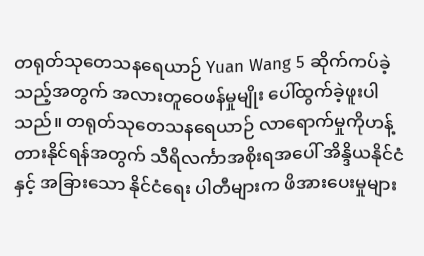တရုတ်သုတေသနရေယာဉ် Yuan Wang 5 ဆိုက်ကပ်ခဲ့သည့်အတွက် အလားတူဝေဖန်မှုမျိုး ပေါ်ထွက်ခဲ့ဖူးပါသည်။ တရုတ်သုတေသနရေယာဉ် လာရောက်မှုကိုဟန့်တားနိုင်ရန်အတွက် သီရိလင်္ကာအစိုးရအပေါ် အိန္ဒိယနိုင်ငံနှင့် အခြားသော နိုင်ငံရေး ပါတီများက ဖိအားပေးမှုများ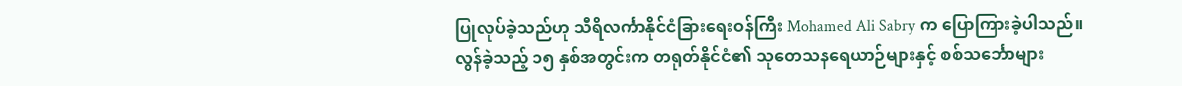ပြုလုပ်ခဲ့သည်ဟု သီရိလင်္ကာနိုင်ငံခြားရေးဝန်ကြီး Mohamed Ali Sabry က ပြောကြားခဲ့ပါသည်။
လွန်ခဲ့သည့် ၁၅ နှစ်အတွင်းက တရုတ်နိုင်ငံ၏ သုတေသနရေယာဉ်များနှင့် စစ်သင်္ဘောများ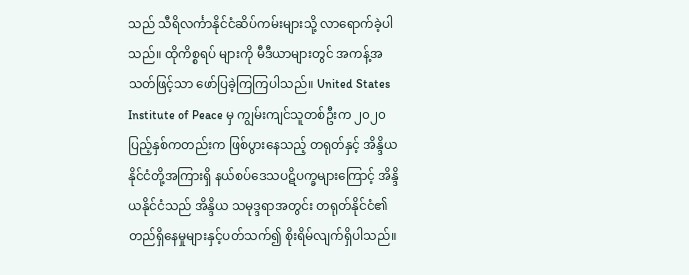သည် သီရိလင်္ကာနိုင်ငံဆိပ်ကမ်းများသို့ လာရောက်ခဲ့ပါသည်။ ထိုကိစ္စရပ် များကို မီဒီယာများတွင် အကန့်အသတ်ဖြင့်သာ ဖော်ပြခဲ့ကြကြပါသည်။ United States Institute of Peace မှ ကျွမ်းကျင်သူတစ်ဦးက ၂၀၂၀ ပြည့်နှစ်ကတည်းက ဖြစ်ပွားနေသည့် တရုတ်နှင့် အိန္ဒိယနိုင်ငံတို့အကြားရှိ နယ်စပ်ဒေသပဋိပက္ခများကြောင့် အိန္ဒိယနိုင်ငံသည် အိန္ဒိယ သမုဒ္ဒရာအတွင်း တရုတ်နိုင်ငံ၏ တည်ရှိနေမှုများနှင့်ပတ်သက်၍ စိုးရိမ်လျက်ရှိပါသည်။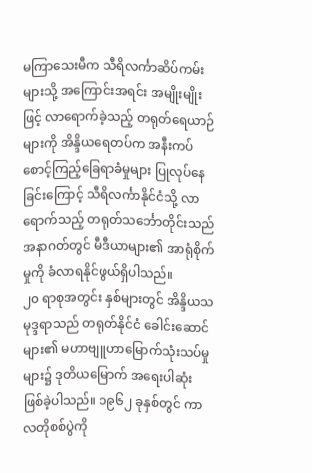မကြာသေးမီက သီရိလင်္ကာဆိပ်ကမ်းများသို့ အကြောင်းအရင်း အမျိုးမျိုးဖြင့် လာရောက်ခဲ့သည့် တရုတ်ရေယာဉ်များကို အိန္ဒိယရေတပ်က အနီးကပ် စောင့်ကြည့်ခြေရာခံမှုများ ပြုလုပ်နေခြင်းကြောင့် သီရိလင်္ကာနိုင်ငံသို့ လာရောက်သည့် တရုတ်သင်္ဘောတိုင်းသည် အနာဂတ်တွင် မီဒီယာများ၏ အာရုံစိုက်မှုကို ခံလာရနိုင်ဖွယ်ရှိပါသည်။
၂၀ ရာစုအတွင်း နှစ်များတွင် အိန္ဒိယသမုဒ္ဒရာသည် တရုတ်နိုင်ငံ ခေါင်းဆောင် များ၏ မဟာဗျူဟာမြောက်သုံးသပ်မှုများ၌ ဒုတိယမြောက် အရေးပါဆုံး ဖြစ်ခဲ့ပါသည်။ ၁၉၆၂ ခုနှစ်တွင် ကာလတိုစစ်ပွဲကို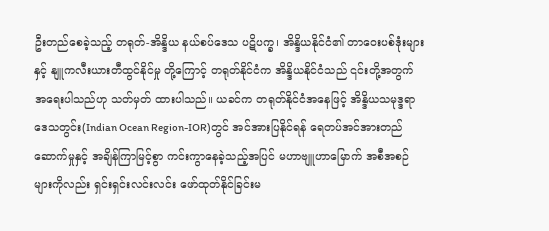ဦးတည်စေခဲ့သည့် တရုတ်-အိန္ဒိယ နယ်စပ်ဒေသ ပဋိပက္ခ၊ အိန္ဒိယနိုင်ငံ၏ တာဝေးပစ်ဒုံးများနှင့် နျူကလီးယားတီထွင်နိုင်မှု တို့ကြောင့် တရုတ်နိုင်ငံက အိန္ဒိယနိုင်ငံသည် ၎င်းတို့အတွက် အရေးပါသည်ဟု သတ်မှတ် ထားပါသည်။ ယခင်က တရုတ်နိုင်ငံအနေဖြင့် အိန္ဒိယသမုဒ္ဒရာဒေသတွင်း(Indian Ocean Region-IOR)တွင် အင်အားပြနိုင်ရန် ရေတပ်အင်အားတည်ဆောက်မှုနှင့် အချိန်ကြာမြင့်စွာ ကင်းကွာနေခဲ့သည့်အပြင် မဟာဗျူဟာမြောက် အစီအစဉ်များကိုလည်း ရှင်းရှင်းလင်းလင်း ဖော်ထုတ်နိုင်ခြင်းမ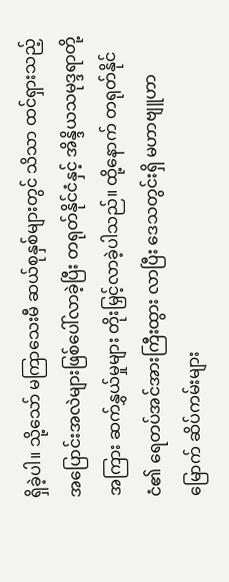ရှိခဲ့ပါ။ သို့သော် မကြာသေးမီ ဆယ်စုနှစ်များတွင် သိသာ ထင်ရှားသည့် အပြောင်းအလဲများဖြစ်ပေါ်လာခဲ့ပြီး တရုတ်နိုင်ငံနှင့် အိန္ဒိယသမုဒ္ဒရာတို့ အကြား ဆက်နွှယ်မှုများ တိုးမြှင့်လာခဲ့ပါသည်။ ထို့နောက် တရုတ်နိုင်ငံ၏ ရေတပ်အင်အားကြီးထွား လာပြီး ဒေသတွင်းရှိ မဟာဗျူဟာမြောက် ဆိပ်ကမ်းများ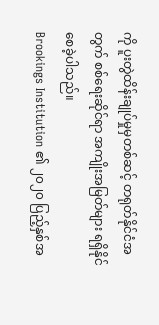ကို ပူးတွဲထိန်းချုပ်မှုမှတစ်ဆင့် တရုတ်နိုင်ငံအတွက် စစ်ရေးဆိုင်ရာ အကျိုးအမြတ်များ ရရှိနိုင်စေခဲ့ပါသည်။
Brookings Institution ၏ ၂၀၂၀ ပြည့်နှစ်အ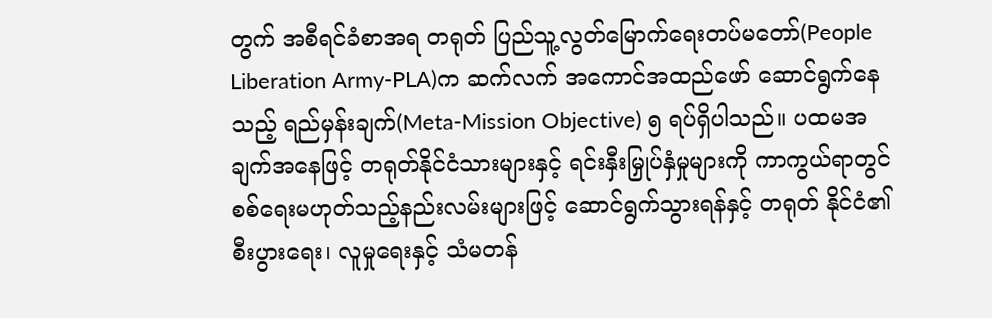တွက် အစီရင်ခံစာအရ တရုတ် ပြည်သူ့လွတ်မြောက်ရေးတပ်မတော်(People Liberation Army-PLA)က ဆက်လက် အကောင်အထည်ဖော် ဆောင်ရွက်နေသည့် ရည်မှန်းချက်(Meta-Mission Objective) ၅ ရပ်ရှိပါသည်။ ပထမအချက်အနေဖြင့် တရုတ်နိုင်ငံသားများနှင့် ရင်းနှီးမြှုပ်နှံမှုများကို ကာကွယ်ရာတွင် စစ်ရေးမဟုတ်သည့်နည်းလမ်းများဖြင့် ဆောင်ရွက်သွားရန်နှင့် တရုတ် နိုင်ငံ၏ စီးပွားရေး၊ လူမှုရေးနှင့် သံမတန်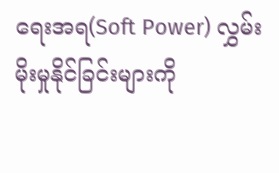ရေးအရ(Soft Power) လွှမ်းမိုးမှုနိုင်ခြင်းများကို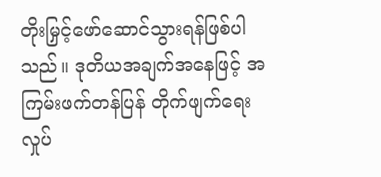တိုးမြှင့်ဖော်ဆောင်သွားရန်ဖြစ်ပါသည်။ ဒုတိယအချက်အနေဖြင့် အကြမ်းဖက်တန်ပြန် တိုက်ဖျက်ရေးလှုပ်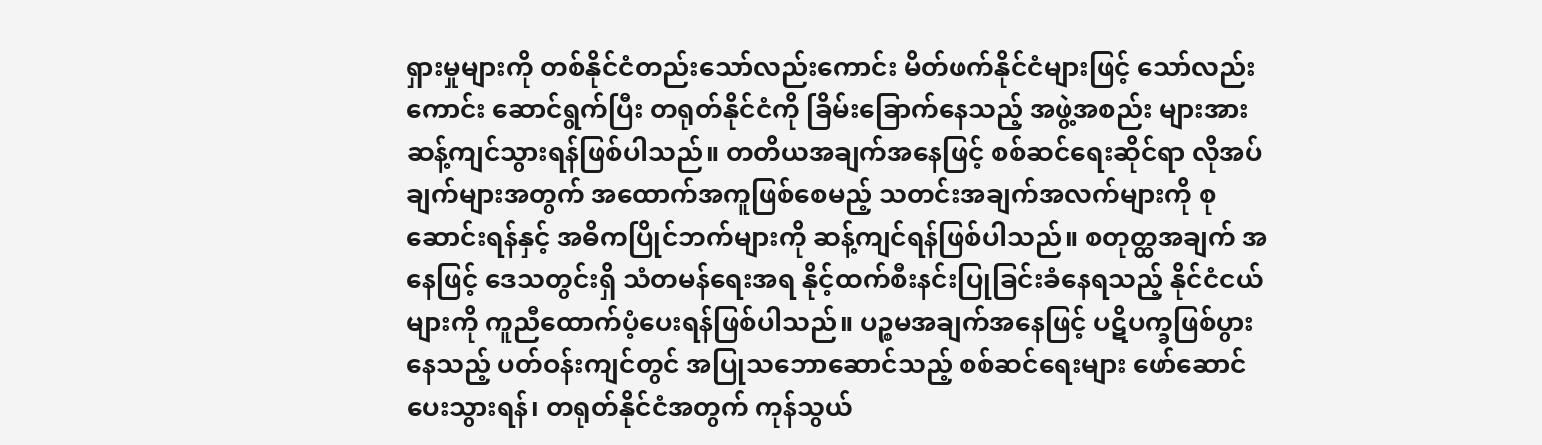ရှားမှုများကို တစ်နိုင်ငံတည်းသော်လည်းကောင်း မိတ်ဖက်နိုင်ငံများဖြင့် သော်လည်းကောင်း ဆောင်ရွက်ပြီး တရုတ်နိုင်ငံကို ခြိမ်းခြောက်နေသည့် အဖွဲ့အစည်း များအား ဆန့်ကျင်သွားရန်ဖြစ်ပါသည်။ တတိယအချက်အနေဖြင့် စစ်ဆင်ရေးဆိုင်ရာ လိုအပ်ချက်များအတွက် အထောက်အကူဖြစ်စေမည့် သတင်းအချက်အလက်များကို စုဆောင်းရန်နှင့် အဓိကပြိုင်ဘက်များကို ဆန့်ကျင်ရန်ဖြစ်ပါသည်။ စတုတ္ထအချက် အနေဖြင့် ဒေသတွင်းရှိ သံတမန်ရေးအရ နိုင့်ထက်စီးနင်းပြုခြင်းခံနေရသည့် နိုင်ငံငယ် များကို ကူညီထောက်ပံ့ပေးရန်ဖြစ်ပါသည်။ ပဉ္စမအချက်အနေဖြင့် ပဋိပက္ခဖြစ်ပွားနေသည့် ပတ်ဝန်းကျင်တွင် အပြုသဘောဆောင်သည့် စစ်ဆင်ရေးများ ဖော်ဆောင်ပေးသွားရန်၊ တရုတ်နိုင်ငံအတွက် ကုန်သွယ်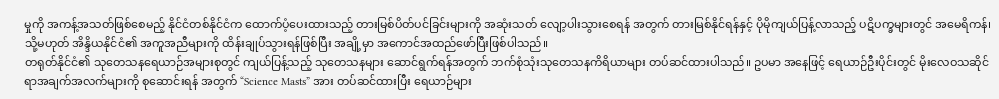မှုကို အကန့်အသတ်ဖြစ်စေမည့် နိုင်ငံတစ်နိုင်ငံက ထောက်ပံ့ပေးထားသည့် တားမြစ်ပိတ်ပင်ခြင်းများကို အဆုံးသတ် လျော့ပါးသွားစေရန် အတွက် တားမြစ်နိုင်ရန်နှင့် ပိုမိုကျယ်ပြန့်လာသည့် ပဋိပက္ခများတွင် အမေရိကန်၊ သို့မဟုတ် အိန္ဒိယနိုင်ငံ၏ အကူအညီများကို ထိန်းချုပ်သွားရန်ဖြစ်ပြီး အချို့မှာ အကောင်အထည်ဖော်ပြီးဖြစ်ပါသည်။
တရုတ်နိုင်ငံ၏ သုတေသနရေယာဉ်အများစုတွင် ကျယ်ပြန့်သည့် သုတေသနများ ဆောင်ရွက်ရန်အတွက် ဘက်စုံသုံးသုတေသနကိရိယာများ တပ်ဆင်ထားပါသည်။ ဥပမာ အနေဖြင့် ရေယာဉ်ဦးပိုင်းတွင် မိုးလေဝသဆိုင်ရာအချက်အလက်များကို စုဆောင်းရန် အတွက် “Science Masts” အား တပ်ဆင်ထားပြီး ရေယာဉ်များ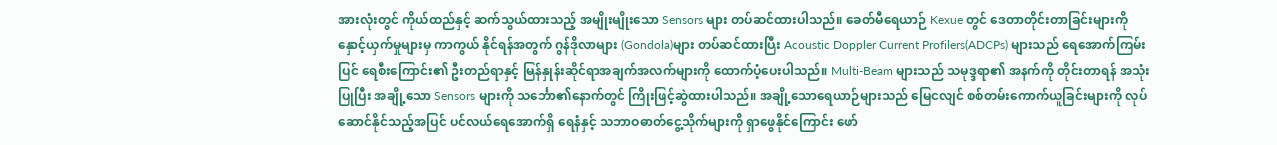အားလုံးတွင် ကိုယ်ထည်နှင့် ဆက်သွယ်ထားသည့် အမျိုးမျိုးသော Sensors များ တပ်ဆင်ထားပါသည်။ ခေတ်မီရေယာဉ် Kexue တွင် ဒေတာတိုင်းတာခြင်းများကို နှောင့်ယှက်မှုများမှ ကာကွယ် နိုင်ရန်အတွက် ဂွန်ဒိုလာများ (Gondola)များ တပ်ဆင်ထားပြီး Acoustic Doppler Current Profilers(ADCPs) များသည် ရေအောက်ကြမ်းပြင် ရေစီးကြောင်း၏ ဦးတည်ရာနှင့် မြန်နှုန်းဆိုင်ရာအချက်အလက်များကို ထောက်ပံ့ပေးပါသည်။ Multi-Beam များသည် သမုဒ္ဒရာ၏ အနက်ကို တိုင်းတာရန် အသုံးပြုပြီး အချို့သော Sensors များကို သင်္ဘော၏နောက်တွင် ကြိုးဖြင့်ဆွဲထားပါသည်။ အချို့သောရေယာဉ်များသည် မြေငလျင် စစ်တမ်းကောက်ယူခြင်းများကို လုပ်ဆောင်နိုင်သည့်အပြင် ပင်လယ်ရေအောက်ရှိ ရေနံနှင့် သဘာဝဓာတ်ငွေ့သိုက်များကို ရှာဖွေနိုင်ကြောင်း ဖော်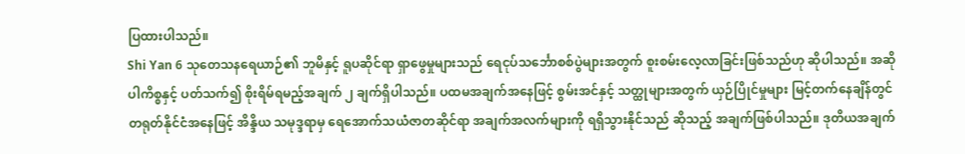ပြထားပါသည်။
Shi Yan 6 သုတေသနရေယာဉ်၏ ဘူမိနှင့် ရူပဆိုင်ရာ ရှာဖွေမှုများသည် ရေငုပ်သင်္ဘောစစ်ပွဲများအတွက် စူးစမ်းလေ့လာခြင်းဖြစ်သည်ဟု ဆိုပါသည်။ အဆိုပါကိစ္စနှင့် ပတ်သက်၍ စိုးရိမ်ရမည့်အချက် ၂ ချက်ရှိပါသည်။ ပထမအချက်အနေဖြင့် စွမ်းအင်နှင့် သတ္ထုများအတွက် ယှဉ်ပြိုင်မှုများ မြင့်တက်နေချိန်တွင် တရုတ်နိုင်ငံအနေဖြင့် အိန္ဒိယ သမုဒ္ဒရာမှ ရေအောက်သယံဇာတဆိုင်ရာ အချက်အလက်များကို ရရှိသွားနိုင်သည် ဆိုသည့် အချက်ဖြစ်ပါသည်။ ဒုတိယအချက်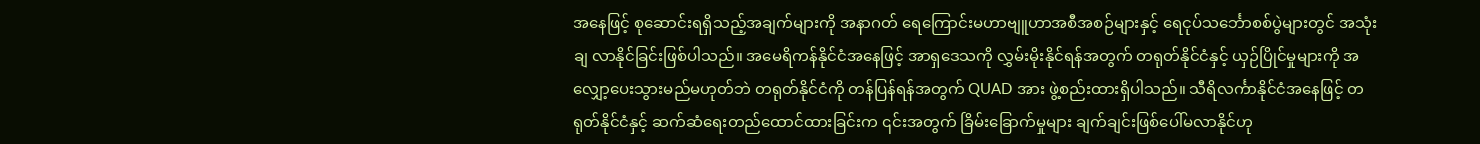အနေဖြင့် စုဆောင်းရရှိသည့်အချက်များကို အနာဂတ် ရေကြောင်းမဟာဗျူဟာအစီအစဉ်များနှင့် ရေငုပ်သင်္ဘောစစ်ပွဲများတွင် အသုံးချ လာနိုင်ခြင်းဖြစ်ပါသည်။ အမေရိကန်နိုင်ငံအနေဖြင့် အာရှဒေသကို လွှမ်းမိုးနိုင်ရန်အတွက် တရုတ်နိုင်ငံနှင့် ယှဉ်ပြိုင်မှုများကို အလျှော့ပေးသွားမည်မဟုတ်ဘဲ တရုတ်နိုင်ငံကို တန်ပြန်ရန်အတွက် QUAD အား ဖွဲ့စည်းထားရှိပါသည်။ သီရိလင်္ကာနိုင်ငံအနေဖြင့် တရုတ်နိုင်ငံနှင့် ဆက်ဆံရေးတည်ထောင်ထားခြင်းက ၎င်းအတွက် ခြိမ်းခြောက်မှုများ ချက်ချင်းဖြစ်ပေါ်မလာနိုင်ဟု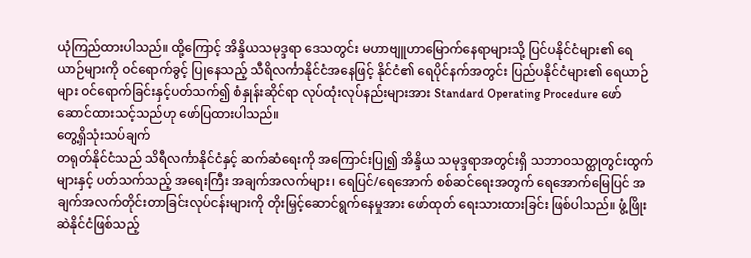ယုံကြည်ထားပါသည်။ ထို့ကြောင့် အိန္ဒိယသမုဒ္ဒရာ ဒေသတွင်း မဟာဗျူဟာမြောက်နေရာများသို့ ပြင်ပနိုင်ငံများ၏ ရေယာဉ်များကို ဝင်ရောက်ခွင့် ပြုနေသည့် သီရိလင်္ကာနိုင်ငံအနေဖြင့် နိုင်ငံ၏ ရေပိုင်နက်အတွင်း ပြည်ပနိုင်ငံများ၏ ရေယာဉ်များ ဝင်ရောက်ခြင်းနှင့်ပတ်သက်၍ စံနှုန်းဆိုင်ရာ လုပ်ထုံးလုပ်နည်းများအား Standard Operating Procedure ဖော်ဆောင်ထားသင့်သည်ဟု ဖော်ပြထားပါသည်။
တွေ့ရှိသုံးသပ်ချက်
တရုတ်နိုင်ငံသည် သိရီလင်္ကာနိုင်ငံနှင့် ဆက်ဆံရေးကို အကြောင်းပြု၍ အိန္ဒိယ သမုဒ္ဒရာအတွင်းရှိ သဘာဝသတ္ထုတွင်းထွက်များနှင့် ပတ်သက်သည့် အရေးကြီး အချက်အလက်များ၊ ရေပြင်/ရေအောက် စစ်ဆင်ရေးအတွက် ရေအောက်မြေပြင် အချက်အလက်တိုင်းတာခြင်းလုပ်ငန်းများကို တိုးမြှင့်ဆောင်ရွက်နေမှုအား ဖော်ထုတ် ရေးသားထားခြင်း ဖြစ်ပါသည်။ ဖွံ့ဖြိုးဆဲနိုင်ငံဖြစ်သည့်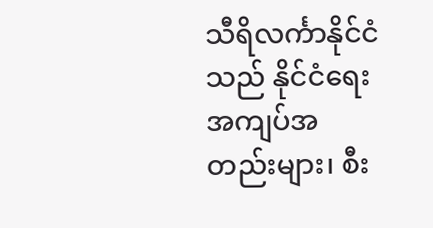သီရိလင်္ကာနိုင်ငံသည် နိုင်ငံရေး အကျပ်အတည်းများ၊ စီး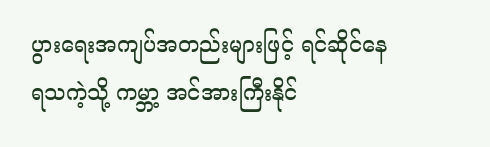ပွားရေးအကျပ်အတည်းများဖြင့် ရင်ဆိုင်နေရသကဲ့သို့ ကမ္ဘာ့ အင်အားကြီးနိုင်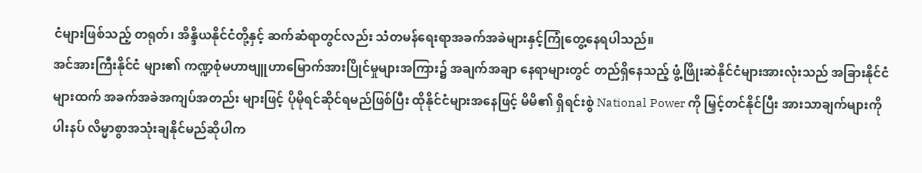ငံများဖြစ်သည့် တရုတ်၊ အိန္ဒိယနိုင်ငံတို့နှင့် ဆက်ဆံရာတွင်လည်း သံတမန်ရေးရာအခက်အခဲများနှင့်ကြုံတွေ့နေရပါသည်။
အင်အားကြီးနိုင်ငံ များ၏ ကဏ္ဍစုံမဟာဗျူဟာမြောက်အားပြိုင်မှုများအကြား၌ အချက်အချာ နေရာများတွင် တည်ရှိနေသည့် ဖွံ့ဖြိုးဆဲနိုင်ငံများအားလုံးသည် အခြားနိုင်ငံများထက် အခက်အခဲအကျပ်အတည်း များဖြင့် ပိုမိုရင်ဆိုင်ရမည်ဖြစ်ပြီး ထိုနိုင်ငံများအနေဖြင့် မိမိ၏ ရှိရင်းစွဲ National Power ကို မြှင့်တင်နိုင်ပြီး အားသာချက်များကို ပါးနပ် လိမ္မာစွာအသုံးချနိုင်မည်ဆိုပါက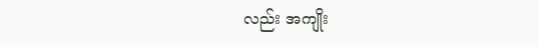လည်း အကျိုး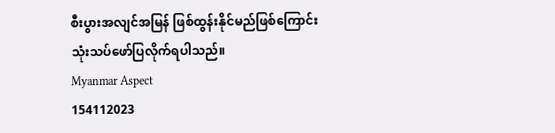စီးပွားအလျင်အမြန် ဖြစ်ထွန်းနိုင်မည်ဖြစ်ကြောင်း သုံးသပ်ဖော်ပြလိုက်ရပါသည်။
Myanmar Aspect
154112023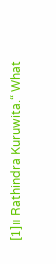[1]။ Rathindra Kuruwita.“ What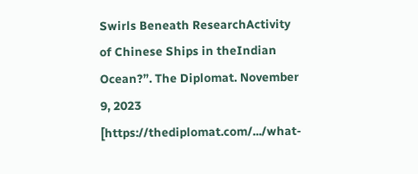Swirls Beneath ResearchActivity of Chinese Ships in theIndian Ocean?”. The Diplomat. November 9, 2023 [https://thediplomat.com/.../what-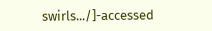swirls.../]-accessed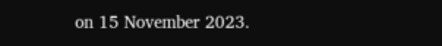on 15 November 2023.